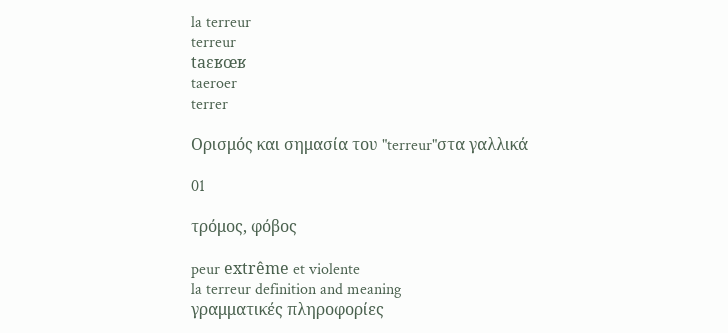la terreur
terreur
taɛʁœʁ
taeroer
terrer

Ορισμός και σημασία του "terreur"στα γαλλικά

01

τρόμος, φόβος

peur extrême et violente
la terreur definition and meaning
γραμματικές πληροφορίες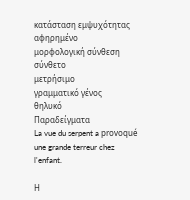κατάσταση εμψυχότητας
αφηρημένο
μορφολογική σύνθεση
σύνθετο
μετρήσιμο
γραμματικό γένος
θηλυκό
Παραδείγματα
La vue du serpent a provoqué une grande terreur chez l'enfant.

Η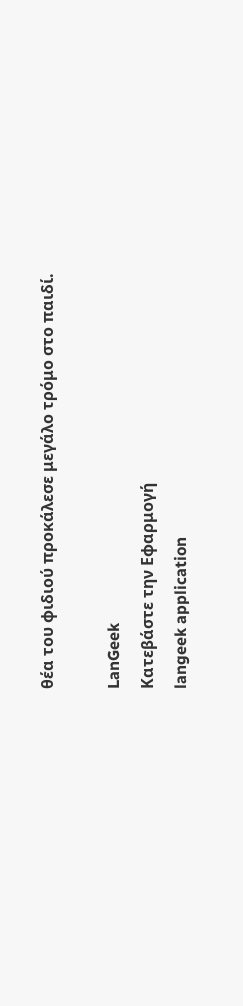θέα του φιδιού προκάλεσε μεγάλο τρόμο στο παιδί.

LanGeek
Κατεβάστε την Εφαρμογή
langeek application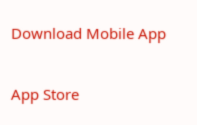Download Mobile App

App Store